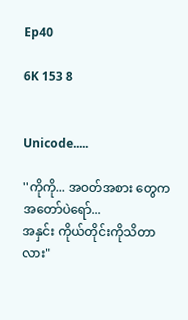Ep40

6K 153 8


Unicode.....

''ကိုကို... အဝတ်အစား တွေကအတော်ပဲရော်...
အနှင်း ကိုယ်တိုင်းကိုသိတာလား"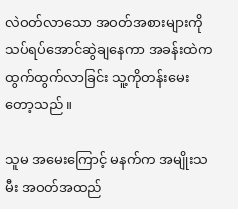လဲဝတ်လာသော အဝတ်အစားများကို သပ်ရပ်အောင်ဆွဲချနေကာ အခန်းထဲက ထွက်ထွက်လာခြင်း သူ့ကိုတန်းမေးတော့သည်။

သူမ အမေးကြောင့် မနက်က အမျိုးသမီး အဝတ်အထည်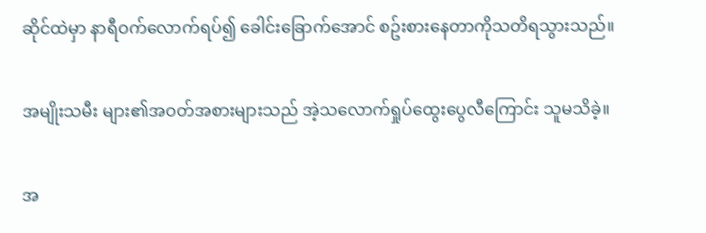ဆိုင်ထဲမှာ နာရီဝက်လောက်ရပ်၍ ခေါင်းခြောက်အောင် စဥ်းစားနေတာကိုသတိရသွားသည်။

အမျိုးသမီး များ၏အဝတ်အစားများသည် အဲ့သလောက်ရှုပ်ထွေးပွေလီကြောင်း သူမသိခဲ့။

အ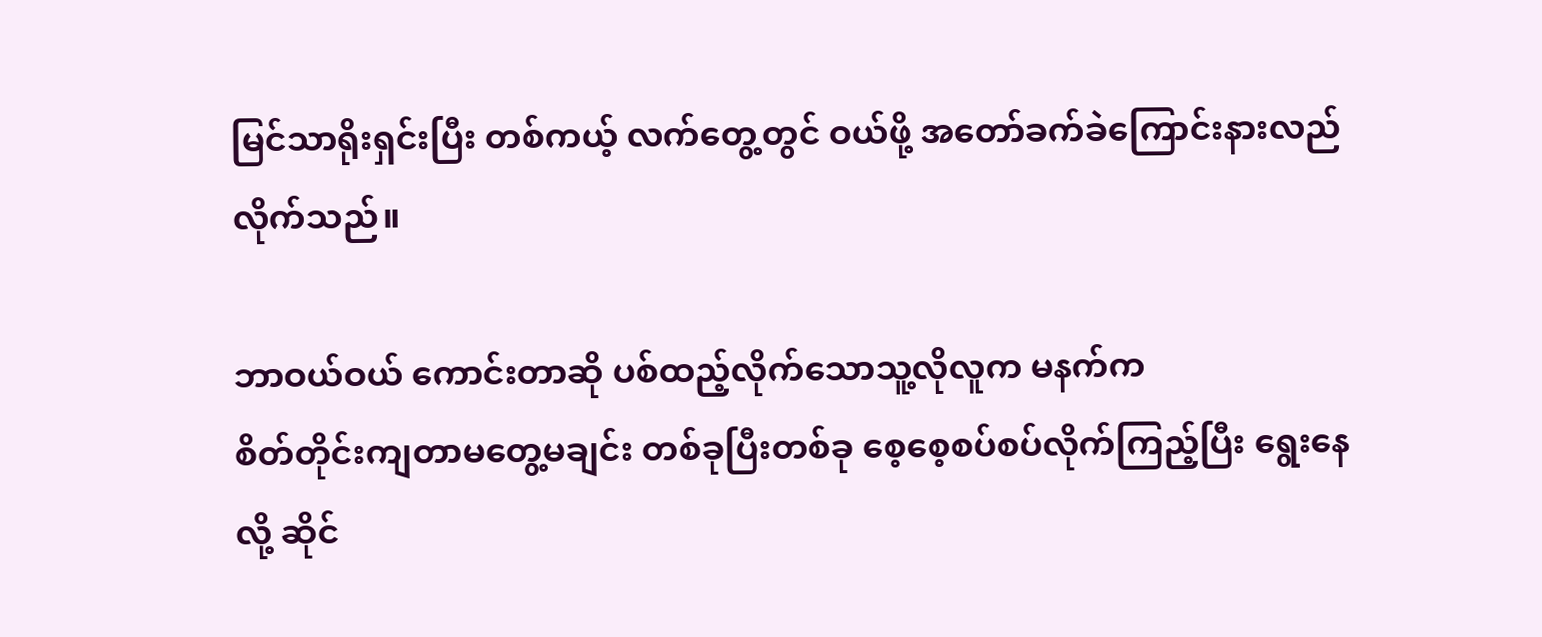မြင်သာရိုးရှင်းပြီး တစ်ကယ့် လက်တွေ့တွင် ဝယ်ဖို့ အတော်ခက်ခဲကြောင်းနားလည်လိုက်သည်။

ဘာဝယ်ဝယ် ကောင်းတာဆို ပစ်ထည့်လိုက်သောသူ့လိုလူက မနက်က
စိတ်တိုင်းကျတာမတွေ့မချင်း တစ်ခုပြီးတစ်ခု စေ့စေ့စပ်စပ်လိုက်ကြည့်ပြီး ရွေးနေလို့ ဆိုင်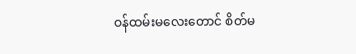ဝန်ထမ်းမလေးတောင် စိတ်မ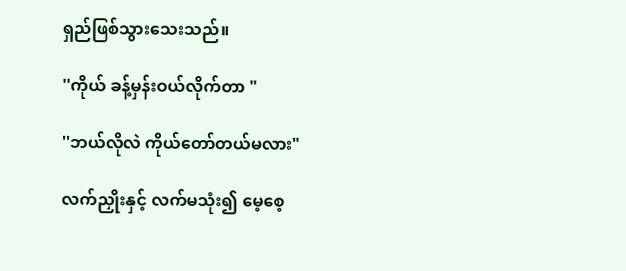ရှည်ဖြစ်သွားသေးသည်။

''ကိုယ် ခန့်မှန်းဝယ်လိုက်တာ "

''ဘယ်လိုလဲ ကိုယ်တော်တယ်မလား"

လက်ညှိုးနှင့် လက်မသုံး၍ မေ့စေ့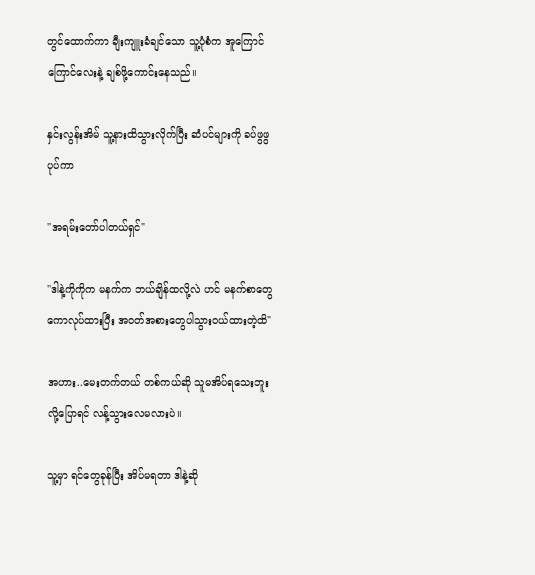တွင်ထောက်ကာ ချီးကျူးခံချင်သော သူ့ပုံစံက အူကြောင်ကြောင်လေးနဲ့ ချစ်ဖို့ကောင်းနေသည်။

နှင်းလွန်းအိမ် သူ့နားထိသွားလိုက်ပြီး ဆံပင်များကို ခပ်ဖွဖွ ပုပ်ကာ

''အရမ်းတော်ပါတယ်ရှင်"

''ဒါနဲ့ကိုကိုက မနက်က ဘယ်ချိန်ထလို့လဲ ဟင် မနက်စာတွေကောလုပ်ထားပြီး အဝတ်အစားတွေပါသွားဝယ်ထားတဲ့ထိ"

အဟား..မေးတက်တယ် တစ်ကယ်ဆို သူမအိပ်ရသေးဘူးလို့ပြောရင် လန့်သွားလေမလားပဲ။

သူ့မှာ ရင်တွေခုန်ပြီး အိပ်မရတာ ဒါနဲ့ဆို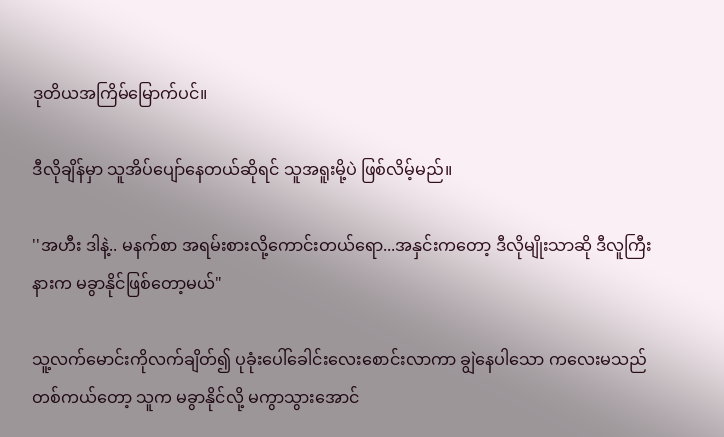ဒုတိယအကြိမ်မြောက်ပင်။

ဒီလိုချိန်မှာ သူအိပ်ပျော်နေတယ်ဆိုရင် သူအရူးမို့ပဲ ဖြစ်လိမ့်မည်။

''အဟီး ဒါနဲ့.. မနက်စာ အရမ်းစားလို့ကောင်းတယ်ရော...အနှင်းကတော့ ဒီလိုမျိုးသာဆို ဒီလူကြီးနားက မခွာနိုင်ဖြစ်တော့မယ်"

သူ့လက်မောင်းကိုလက်ချိတ်၍ ပုခုံးပေါ်ခေါင်းလေးစောင်းလာကာ ချွဲနေပါသော ကလေးမသည် တစ်ကယ်တော့ သူက မခွာနိုင်လို့ မကွာသွားအောင်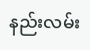နည်းလမ်း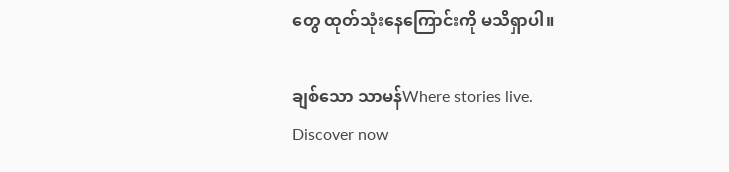တွေ ထုတ်သုံးနေကြောင်းကို မသိရှာပါ။

ချစ်သော သာမန်Where stories live. Discover now